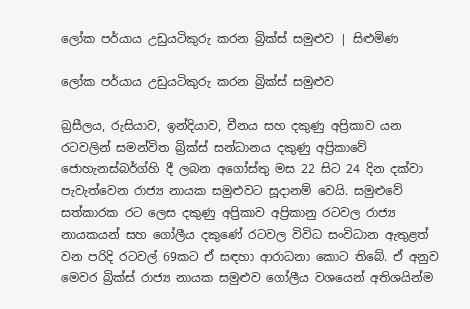ලෝක පර්යාය උඩුයටිකුරු කරන බ්‍රික්ස් සමුළුව | සිළුමිණ

ලෝක පර්යාය උඩුයටිකුරු කරන බ්‍රික්ස් සමුළුව

බ්‍රසීලය, රුසියාව, ඉන්දියාව, චීනය සහ දකුණු අප්‍රිකාව යන රටවලින් සමන්විත බ්‍රික්ස් සන්ධානය දකුණු අප්‍රිකාවේ ජොහැනස්බර්ග්හි දී ලබන අගෝස්තු මස 22 සිට 24 දින දක්වා පැවැත්වෙන රාජ්‍ය නායක සමුළුවට සූදානම් වෙයි. සමුළුවේ සත්කාරක රට ලෙස දකුණු අප්‍රිකාව අප්‍රිකානු රටවල රාජ්‍ය නායකයන් සහ ගෝලීය දකුණේ රටවල විවිධ සංවිධාන ඇතුළත් වන පරිදි රටවල් 69කට ඒ සඳහා ආරාධනා කොට තිබේ. ඒ අනුව මෙවර බ්‍රික්ස් රාජ්‍ය නායක සමුළුව ගෝලීය වශයෙන් අතිශයින්ම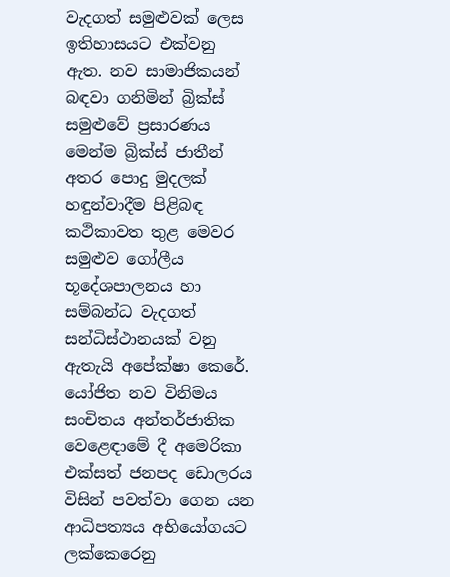වැදගත් සමුළුවක් ලෙස ඉතිහාසයට එක්වනු ඇත. නව සාමාජිකයන් බඳවා ගනිමින් බ්‍රික්ස් සමුළුවේ ප්‍රසාරණය මෙන්ම බ්‍රික්ස් ජාතීන් අතර පොදු මුදලක් හඳුන්වාදීම පිළිබඳ කථිකාවත තුළ මෙවර සමුළුව ගෝලීය භූදේශපාලනය හා සම්බන්ධ වැදගත් සන්ධිස්ථානයක් වනු ඇතැයි අපේක්ෂා කෙරේ. යෝජිත නව විනිමය සංචිතය අන්තර්ජාතික වෙළෙඳාමේ දී අමෙරිකා එක්සත් ජනපද ඩොලරය විසින් පවත්වා ගෙන යන ආධිපත්‍යය අභියෝගයට ලක්කෙරෙනු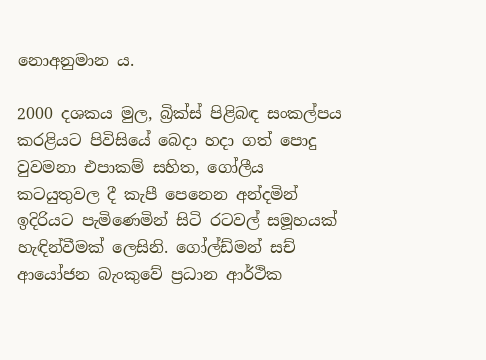නොඅනුමාන ය.

2000 දශකය මුල, බ්‍රික්ස් පිළිබඳ සංකල්පය කරළියට පිවිසියේ බෙදා හදා ගත් පොදු වුවමනා එපාකම් සහිත, ගෝලීය කටයුතුවල දී කැපී පෙනෙන අන්දමින් ඉදිරියට පැමිණෙමින් සිටි රටවල් සමූහයක් හැඳින්වීමක් ලෙසිනි. ගෝල්ඩ්මන් සච් ආයෝජන බැංකුවේ ප්‍රධාන ආර්ථික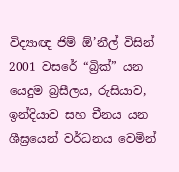විද්‍යාඥ ජිම් ඕ’නීල් විසින් 2001 වසරේ “බ්‍රික්” යන යෙදුම බ්‍රසීලය, රුසියාව, ඉන්දියාව සහ චීනය යන ශීඝ්‍රයෙන් වර්ධනය වෙමින්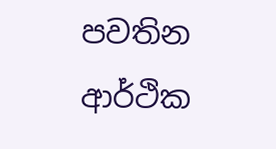පවතින ආර්ථික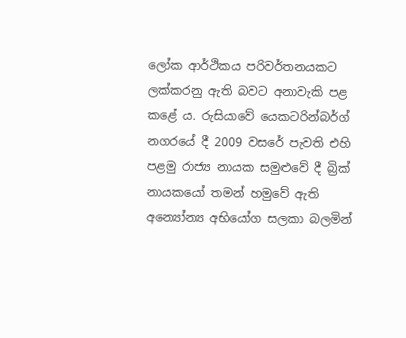ලෝක ආර්ථිකය පරිවර්තනයකට ලක්කරනු ඇති බවට අනාවැකි පළ කළේ ය. රුසියාවේ යෙකටරින්බර්ග් නගරයේ දී 2009 වසරේ පැවති එහි පළමු රාජ්‍ය නායක සමුළුවේ දී බ්‍රික් නායකයෝ තමන් හමුවේ ඇති අන්‍යෝන්‍ය අභියෝග සලකා බලමින්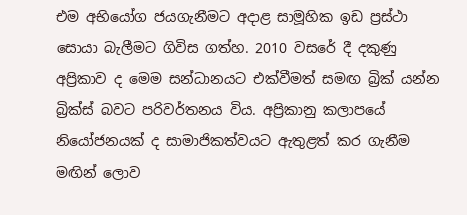එම අභියෝග ජයගැනීමට අදාළ සාමූහික ඉඩ ප්‍රස්ථා සොයා බැලීමට ගිවිස ගත්හ. 2010 වසරේ දී දකුණු අප්‍රිකාව ද මෙම සන්ධානයට එක්වීමත් සමඟ බ්‍රික් යන්න බ්‍රික්ස් බවට පරිවර්තනය විය. අප්‍රිකානු කලාපයේ නියෝජනයක් ද සාමාජිකත්වයට ඇතුළත් කර ගැනීම මඟින් ලොව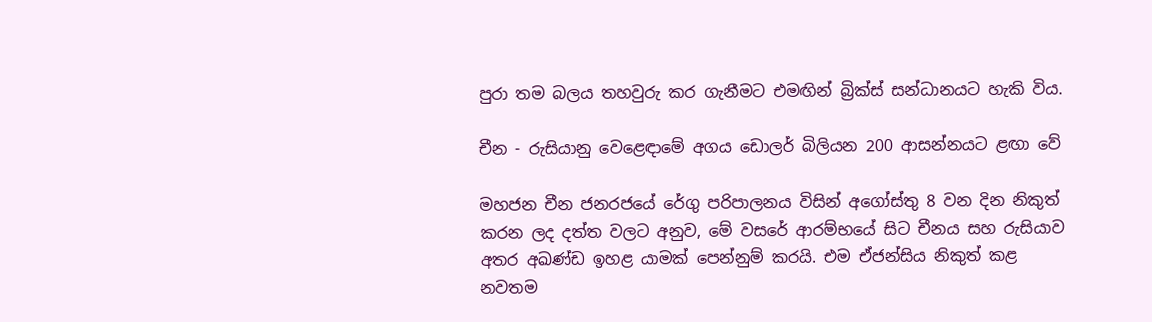පුරා තම බලය තහවුරු කර ගැනීමට එමඟින් බ්‍රික්ස් සන්ධානයට හැකි විය.

චීන - රුසියානු වෙළෙඳාමේ අගය ඩොලර් බිලියන 200 ආසන්නයට ළඟා වේ

මහජන චීන ජනරජයේ රේගු පරිපාලනය විසින් අගෝස්තු 8 වන දින නිකුත් කරන ලද දත්ත වලට අනුව, මේ වසරේ ආරම්භයේ සිට චීනය සහ රුසියාව අතර අඛණ්ඩ ඉහළ යාමක් පෙන්නුම් කරයි. එම ඒජන්සිය නිකුත් කළ නවතම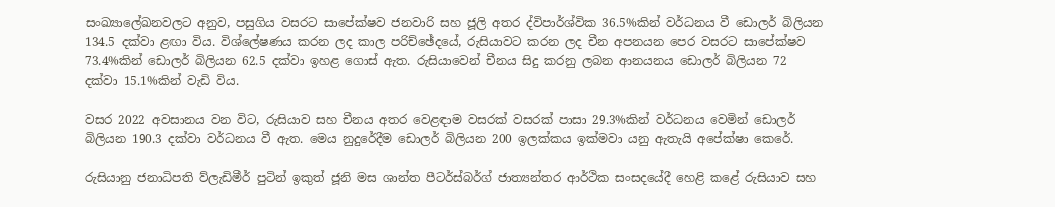සංඛ්‍යාලේඛනවලට අනුව, පසුගිය වසරට සාපේක්ෂව ජනවාරි සහ ජූලි අතර ද්විපාර්ශ්වික 36.5%කින් වර්ධනය වී ඩොලර් බිලියන 134.5 දක්වා ළඟා විය. විශ්ලේෂණය කරන ලද කාල පරිච්ඡේදයේ, රුසියාවට කරන ලද චීන අපනයන පෙර වසරට සාපේක්ෂව 73.4%කින් ඩොලර් බිලියන 62.5 දක්වා ඉහළ ගොස් ඇත. රුසියාවෙන් චීනය සිදු කරනු ලබන ආනයනය ඩොලර් බිලියන 72 දක්වා 15.1%කින් වැඩි විය.

වසර 2022 අවසානය වන විට, රුසියාව සහ චීනය අතර වෙළඳාම වසරක් වසරක් පාසා 29.3%කින් වර්ධනය වෙමින් ඩොලර් බිලියන 190.3 දක්වා වර්ධනය වී ඇත. මෙය නුදුරේදීම ඩොලර් බිලියන 200 ඉලක්කය ඉක්මවා යනු ඇතැයි අපේක්ෂා කෙරේ.

රුසියානු ජනාධිපති ව්ලැඩිමීර් පුටින් ඉකුත් ජූනි මස ශාන්ත පීටර්ස්බර්ග් ජාත්‍යන්තර ආර්ථික සංසදයේදී හෙළි කළේ රුසියාව සහ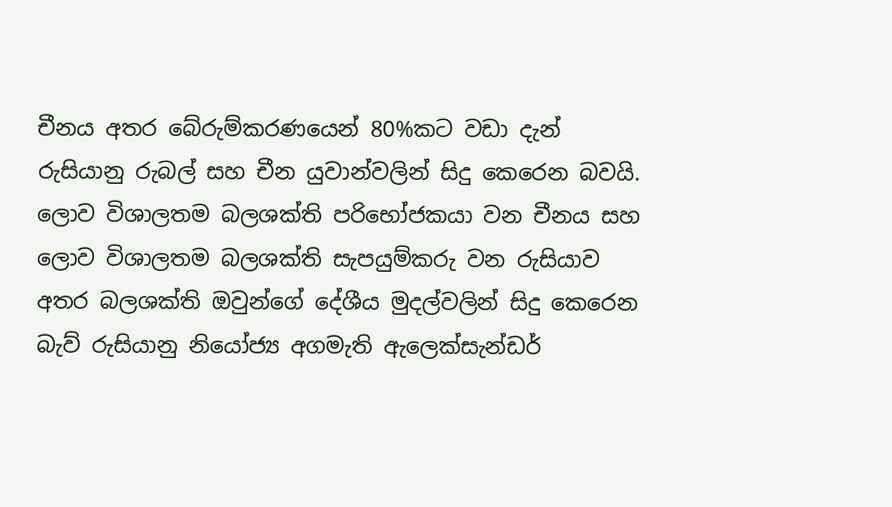චීනය අතර බේරුම්කරණයෙන් 80%කට වඩා දැන් රුසියානු රුබල් සහ චීන යුවාන්වලින් සිදු කෙරෙන බවයි. ලොව විශාලතම බලශක්ති පරිභෝජකයා වන චීනය සහ ලොව විශාලතම බලශක්ති සැපයුම්කරු වන රුසියාව අතර බලශක්ති ඔවුන්ගේ දේශීය මුදල්වලින් සිදු කෙරෙන බැව් රුසියානු නියෝජ්‍ය අගමැති ඇලෙක්සැන්ඩර්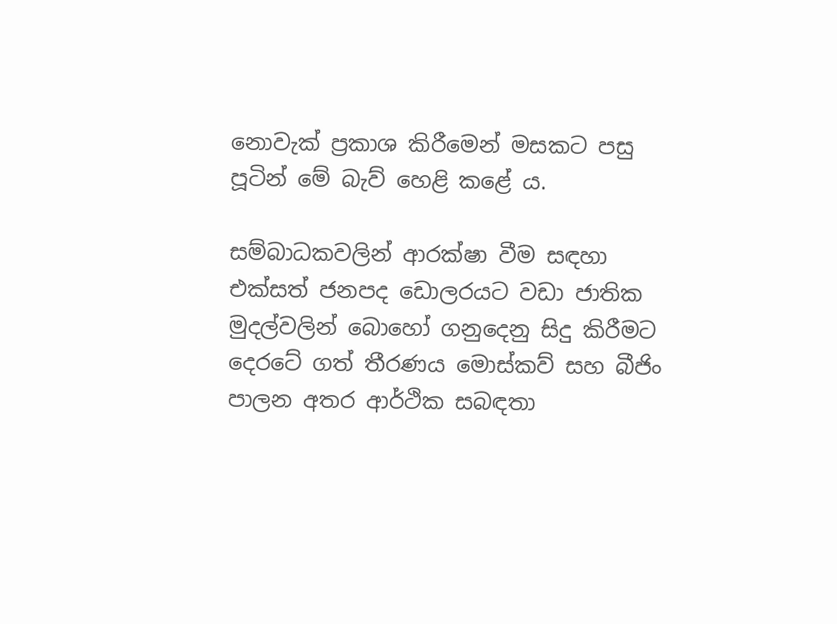නොවැක් ප්‍රකාශ කිරීමෙන් මසකට පසු පූටින් මේ බැව් හෙළි කළේ ය.

සම්බාධකවලින් ආරක්ෂා වීම සඳහා එක්සත් ජනපද ඩොලරයට වඩා ජාතික මුදල්වලින් බොහෝ ගනුදෙනු සිදු කිරීමට දෙරටේ ගත් තීරණය මොස්කව් සහ බීජිං පාලන අතර ආර්ථික සබඳතා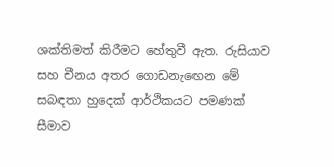ශක්තිමත් කිරීමට හේතුවී ඇත. රුසියාව සහ චීනය අතර ගොඩනැඟෙන මේ සබඳතා හුදෙක් ආර්ථිකයට පමණක් සීමාව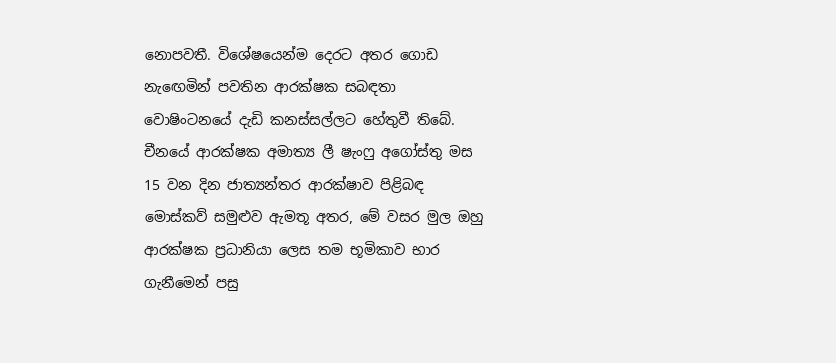නොපවතී. විශේෂයෙන්ම දෙරට අතර ගොඩ නැඟෙමින් පවතින ආරක්ෂක සබඳතා වොෂිංටනයේ දැඩි කනස්සල්ලට හේතුවී තිබේ. චීනයේ ආරක්ෂක අමාත්‍ය ලී ෂැංෆු අගෝස්තු මස 15 වන දින ජාත්‍යන්තර ආරක්ෂාව පිළිබඳ මොස්කව් සමුළුව ඇමතූ අතර, මේ වසර මුල ඔහු ආරක්ෂක ප්‍රධානියා ලෙස තම භූමිකාව භාර ගැනීමෙන් පසු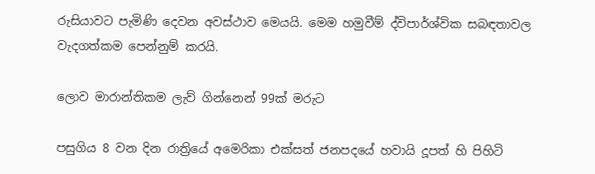රුසියාවට පැමිණි දෙවන අවස්ථාව මෙයයි. මෙම හමුවීම් ද්විපාර්ශ්වික සබඳතාවල වැදගත්කම පෙන්නුම් කරයි.

ලොව මාරාන්තිකම ලැව් ගින්නෙන් 99ක් මරුට

පසුගිය 8 වන දින රාත්‍රියේ අමෙරිකා එක්සත් ජනපදයේ හවායි දූපත් හි පිහිටි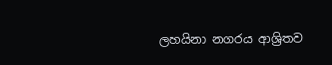ලහයිනා නගරය ආශ්‍රිතව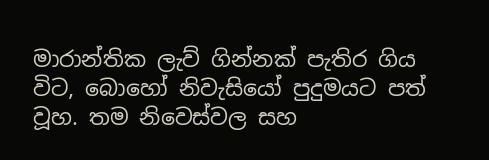මාරාන්තික ලැව් ගින්නක් පැතිර ගිය විට, බොහෝ නිවැසියෝ පුදුමයට පත් වූහ. තම නිවෙස්වල සහ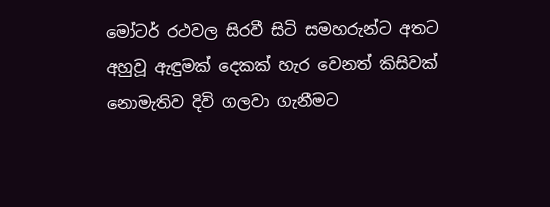මෝටර් රථවල සිරවී සිටි සමහරුන්ට අතට අහුවූ ඇඳුමක් දෙකක් හැර වෙනත් කිසිවක් නොමැතිව දිවි ගලවා ගැනීමට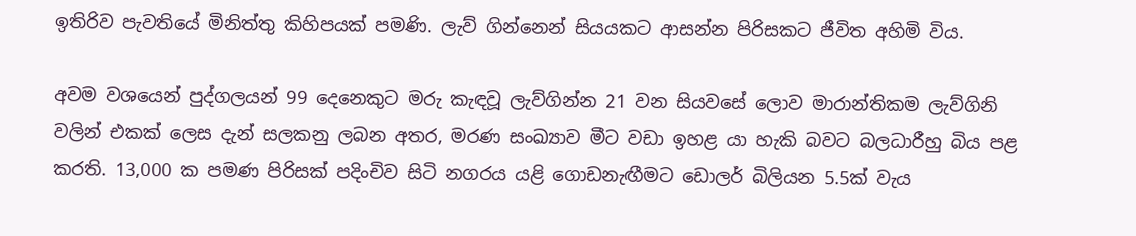ඉතිරිව පැවතියේ මිනිත්තු කිහිපයක් පමණි. ලැව් ගින්නෙන් සියයකට ආසන්න පිරිසකට ජීවිත අහිමි විය.

අවම වශයෙන් පුද්ගලයන් 99 දෙනෙකුට මරු කැඳවූ ලැව්ගින්න 21 වන සියවසේ ලොව මාරාන්තිකම ලැව්ගිනි වලින් එකක් ලෙස දැන් සලකනු ලබන අතර, මරණ සංඛ්‍යාව මීට වඩා ඉහළ යා හැකි බවට බලධාරීහු බිය පළ කරති. 13,000 ක පමණ පිරිසක් පදිංචිව සිටි නගරය යළි ගොඩනැඟීමට ඩොලර් බිලියන 5.5ක් වැය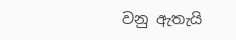වනු ඇතැයි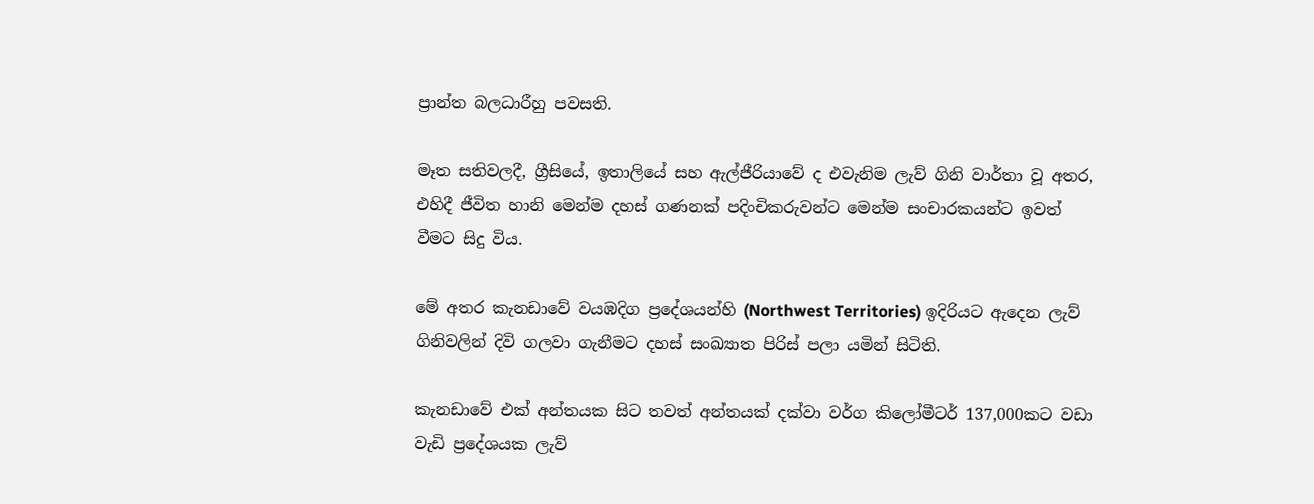ප්‍රාන්ත බලධාරීහු පවසති.

මෑත සතිවලදී, ග්‍රීසියේ, ඉතාලියේ සහ ඇල්ජීරියාවේ ද එවැනිම ලැව් ගිනි වාර්තා වූ අතර, එහිදී ජීවිත හානි මෙන්ම දහස් ගණනක් පදිංචිකරුවන්ට මෙන්ම සංචාරකයන්ට ඉවත් වීමට සිදු විය.

මේ අතර කැනඩාවේ වයඹදිග ප්‍රදේශයන්හි (Northwest Territories) ඉදිරියට ඇදෙන ලැව් ගිනිවලින් දිවි ගලවා ගැනීමට දහස් සංඛ්‍යාත පිරිස් පලා යමින් සිටිති.

කැනඩාවේ එක් අන්තයක සිට තවත් අන්තයක් දක්වා වර්ග කිලෝමීටර් 137,000කට වඩා වැඩි ප්‍රදේශයක ලැව්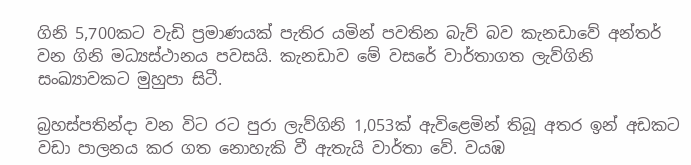ගිනි 5,700කට වැඩි ප්‍රමාණයක් පැතිර යමින් පවතින බැව් බව කැනඩාවේ අන්තර් වන ගිනි මධ්‍යස්ථානය පවසයි. කැනඩාව මේ වසරේ වාර්තාගත ලැව්ගිනි සංඛ්‍යාවකට මුහුපා සිටී.

බ්‍රහස්පතින්දා වන විට රට පුරා ලැව්ගිනි 1,053ක් ඇවිළෙමින් තිබූ අතර ඉන් අඩකට වඩා පාලනය කර ගත නොහැකි වී ඇතැයි වාර්තා වේ. වයඹ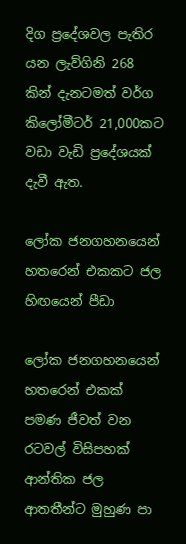දිග ප්‍රදේශවල පැතිර යන ලැව්ගිනි 268 කින් දැනටමත් වර්ග කිලෝමීටර් 21,000කට වඩා වැඩි ප්‍රදේශයක් දැවී ඇත.

ලෝක ජනගහනයෙන් හතරෙන් එකකට ජල හිඟයෙන් පීඩා

ලෝක ජනගහනයෙන් හතරෙන් එකක් පමණ ජීවත් වන රටවල් විසිපහක් ආන්තික ජල ආතතීන්ට මුහුණ පා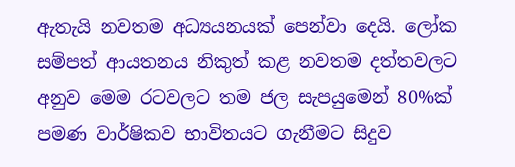ඇතැයි නවතම අධ්‍යයනයක් පෙන්වා දෙයි. ලෝක සම්පත් ආයතනය නිකුත් කළ නවතම දත්තවලට අනුව මෙම රටවලට තම ජල සැපයුමෙන් 80%ක් පමණ වාර්ෂිකව භාවිතයට ගැනීමට සිදුව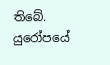තිබේ. යුරෝපයේ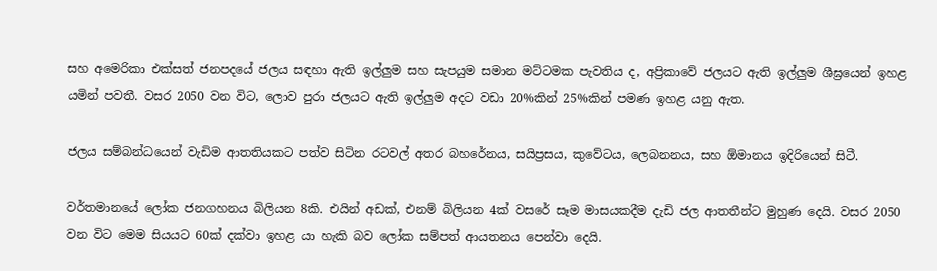සහ අමෙරිකා එක්සත් ජනපදයේ ජලය සඳහා ඇති ඉල්ලුම සහ සැපයුම සමාන මට්ටමක පැවතිය ද, අප්‍රිකාවේ ජලයට ඇති ඉල්ලුම ශීඝ්‍රයෙන් ඉහළ යමින් පවතී. වසර 2050 වන විට, ලොව පුරා ජලයට ඇති ඉල්ලුම අදට වඩා 20%කින් 25%කින් පමණ ඉහළ යනු ඇත.

ජලය සම්බන්ධයෙන් වැඩිම ආතතියකට පත්ව සිටින රටවල් අතර බහරේනය, සයිප්‍රසය, කුවේටය, ලෙබනනය, සහ ඕමානය ඉදිරියෙන් සිටී.

වර්තමානයේ ලෝක ජනගහනය බිලියන 8කි. එයින් අඩක්, එනම් බිලියන 4ක් වසරේ සෑම මාසයකදීම දැඩි ජල ආතතීන්ට මුහුණ දෙයි. වසර 2050 වන විට මෙම සියයට 60ක් දක්වා ඉහළ යා හැකි බව ලෝක සම්පත් ආයතනය පෙන්වා දෙයි.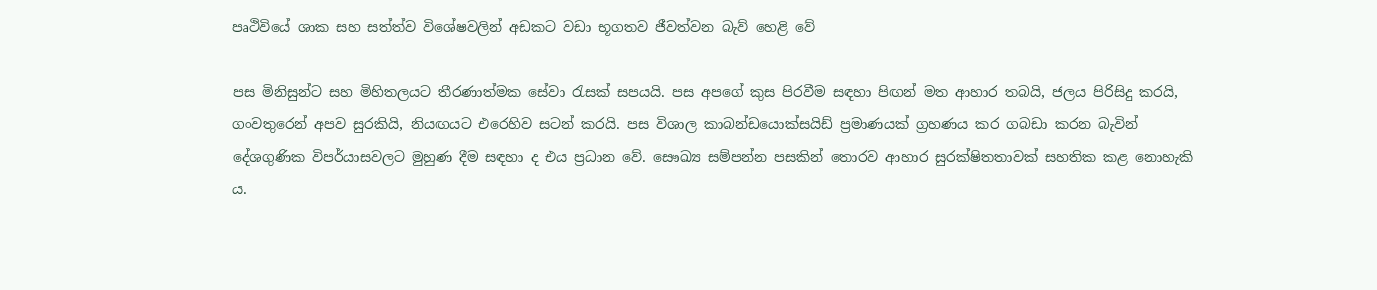පෘථිවියේ ශාක සහ සත්ත්ව විශේෂවලින් අඩකට වඩා භූගතව ජීවත්වන බැව් හෙළි වේ

පස මිනිසුන්ට සහ මිහිතලයට තීරණාත්මක සේවා රැසක් සපයයි. පස අපගේ කුස පිරවීම සඳහා පිඟන් මත ආහාර තබයි, ජලය පිරිසිදු කරයි, ගංවතුරෙන් අපව සුරකියි, නියඟයට එරෙහිව සටන් කරයි. පස විශාල කාබන්ඩයොක්සයිඩ් ප්‍රමාණයක් ග්‍රහණය කර ගබඩා කරන බැවින් දේශගුණික විපර්යාසවලට මුහුණ දීම සඳහා ද එය ප්‍රධාන වේ. සෞඛ්‍ය සම්පන්න පසකින් තොරව ආහාර සුරක්ෂිතතාවක් සහතික කළ නොහැකි ය.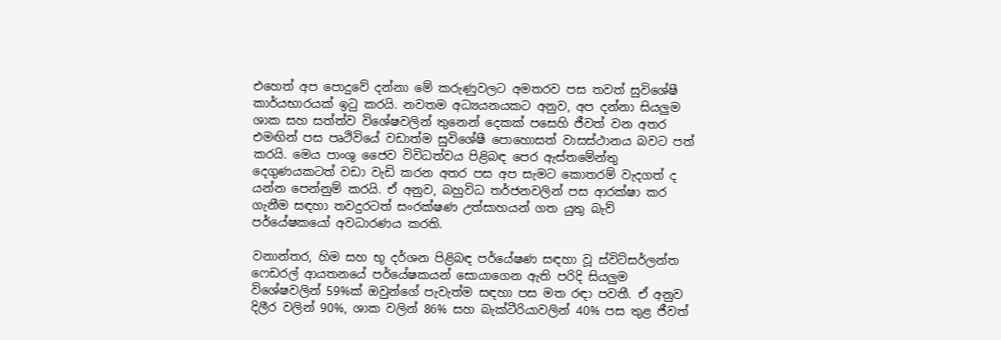එහෙත් අප පොදුවේ දන්නා මේ කරුණුවලට අමතරව පස තවත් සුවිශේෂී කාර්යභාරයක් ඉටු කරයි. නවතම අධ්‍යයනයකට අනුව, අප දන්නා සියලුම ශාක සහ සත්ත්ව විශේෂවලින් තුනෙන් දෙකක් පසෙහි ජීවත් වන අතර එමඟින් පස පෘථිවියේ වඩාත්ම සුවිශේෂී පොහොසත් වාසස්ථානය බවට පත් කරයි. මෙය පාංශු ජෛව විවිධත්වය පිළිබඳ පෙර ඇස්තමේන්තු දෙගුණයකටත් වඩා වැඩි කරන අතර පස අප සැමට කොතරම් වැදගත් ද යන්න පෙන්නුම් කරයි. ඒ අනුව, බහුවිධ තර්ජනවලින් පස ආරක්ෂා කර ගැනීම සඳහා තවදුරටත් සංරක්ෂණ උත්සාහයන් ගත යුතු බැව් පර්යේෂකයෝ අවධාරණය කරති.

වනාන්තර, හිම සහ භූ දර්ශන පිළිබඳ පර්යේෂණ සඳහා වූ ස්විට්සර්ලන්ත ෆෙඩරල් ආයතනයේ පර්යේෂකයන් සොයාගෙන ඇති පරිදි සියලුම විශේෂවලින් 59%ක් ඔවුන්ගේ පැවැත්ම සඳහා පස මත රඳා පවතී. ඒ අනුව දිලීර වලින් 90%, ශාක වලින් 86% සහ බැක්ටීරියාවලින් 40% පස තුළ ජීවත්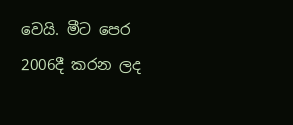වෙයි. මීට පෙර 2006දී කරන ලද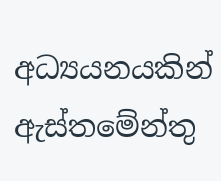අධ්‍යයනයකින් ඇස්තමේන්තු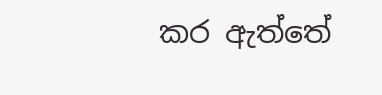කර ඇත්තේ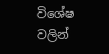විශේෂ වලින්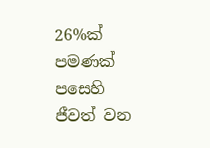26%ක් පමණක් පසෙහි ජීවත් වන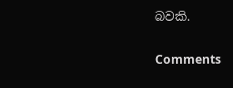බවකි.

Comments